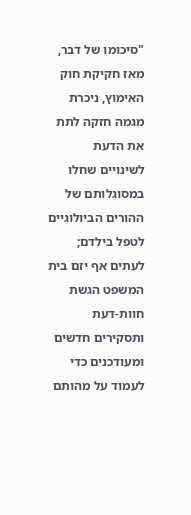"סיכומו של דבר, מאז חקיקת חוק האימוץ, ניכרת מגמה חזקה לתת את הדעת לשינויים שחלו במסוגלותם של ההורים הביולוגיים לטפל בילדם; לעתים אף יזם בית המשפט הגשת חוות-דעת ותסקירים חדשים ומעודכנים כדי לעמוד על מהותם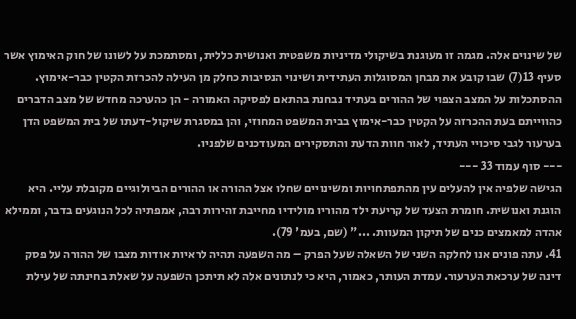של שינוים אלה. מגמה זו מעוגנת בשיקולי מדיניות משפטית ואנושית כללית, ומסתמכת על לשונו של חוק האימוץ אשר סעיף 13(7) שבו קובע את מבחן המסוגלות העתידית ושינוי הנסיבות כחלק מן העילה להכרזת הקטין כבר-אימוץ. ההסתכלות על המצב הצפוי של ההורים בעתיד נבחנת בהתאם לפסיקה האמורה - הן כהערכה מחדש של מצב הדברים כהווייתם בעת ההכרזה על הקטין כבר-אימוץ בבית המשפט המחוזי, והן במסגרת שיקול-דעתו של בית המשפט הדן בערעור לגבי סיכויי העתיד, לאור חוות הדעת והתסקירים המעודכנים שלפניו.
--- סוף עמוד 33 ---
הגישה שלפיה אין להעלים עין מהתפתחויות ומשינויים שחלו אצל ההורה או ההורים הביולוגיים מקובלת עליי. היא הוגנת ואנושית. חומרת הצעד של קריעת ילד מהוריו מולידיו מחייבת זהירות רבה, אמפתיה לכל הנוגעים בדבר, וממילא אהדה למאמצים כנים של תיקון המעוות. ..." (שם, בעמ' 79).
41. עתה פונים אנו לחלקה השני של השאלה שעל הפרק – מה השפעה תהיה לראיות אודות מצבו של ההורה על פסק דינה של ערכאת הערעור. עמדת העותר, כאמור, היא כי לנתונים אלה לא תיתכן השפעה על שאלת בחינתה של עילת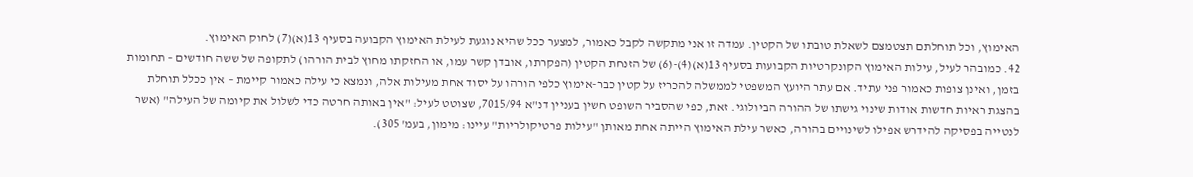האימוץ, וכל תוחלתם תצטמצם לשאלת טובתו של הקטין. עמדה זו אני מתקשה לקבל כאמור, למצער ככל שהיא נוגעת לעילת האימוץ הקבועה בסעיף 13(א)(7) לחוק האימוץ.
42. כמובהר לעיל, עילות האימוץ הקונקרטיות הקבועות בסעיף 13(א)(4)-(6) של הזנחת הקטין (הפקרתו, אובדן קשר עמו, או החזקתו מחוץ לבית הורהו) לתקופה של ששה חודשים – תחומות בזמן, ואינן צופות כאמור פני עתיד. אם עתר היועץ המשפטי לממשלה להכריז על קטין כבר-אימוץ כלפי הורהו על יסוד אחת מעילות אלה, ונמצא כי עילה כאמור קיימת – אין ככלל תוחלת בהצגת ראיות חדשות אודות שינוי גישתו של ההורה הביולוגי. זאת, כפי שהסביר השופט חשין בעניין דנ"א 7015/94, שצוטט לעיל: "אין באותה חרטה כדי לשלול את קיומה של העילה" (אשר לנטייה בפסיקה להידרש אפילו לשינויים בהורה, כאשר עילת האימוץ הייתה אחת מאותן "עילות פרטיקולריות" עיינו: מימון, בעמ' 305).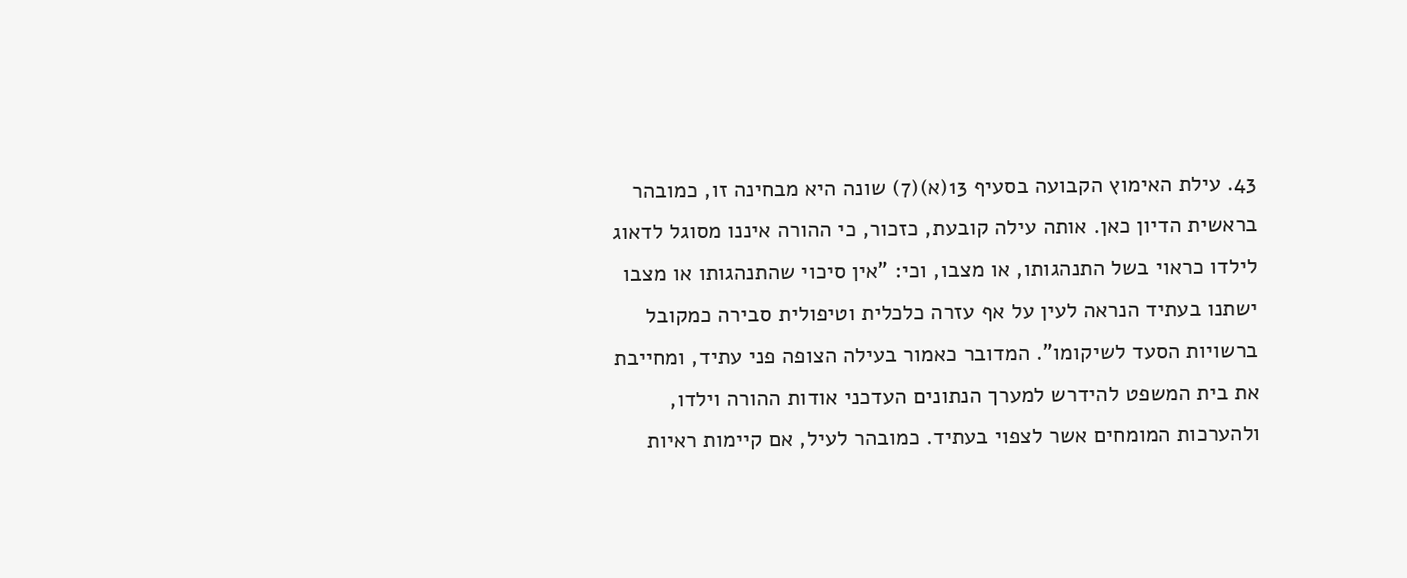43. עילת האימוץ הקבועה בסעיף 13(א)(7) שונה היא מבחינה זו, כמובהר בראשית הדיון כאן. אותה עילה קובעת, כזכור, כי ההורה איננו מסוגל לדאוג לילדו כראוי בשל התנהגותו, או מצבו, וכי: "אין סיכוי שהתנהגותו או מצבו ישתנו בעתיד הנראה לעין על אף עזרה כלכלית וטיפולית סבירה כמקובל ברשויות הסעד לשיקומו". המדובר כאמור בעילה הצופה פני עתיד, ומחייבת את בית המשפט להידרש למערך הנתונים העדכני אודות ההורה וילדו, ולהערכות המומחים אשר לצפוי בעתיד. כמובהר לעיל, אם קיימות ראיות